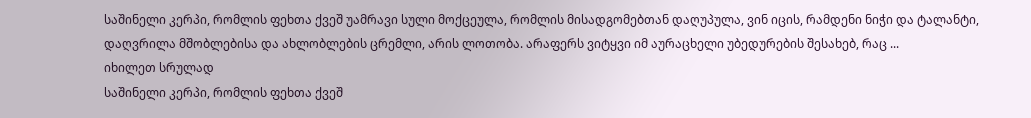საშინელი კერპი, რომლის ფეხთა ქვეშ უამრავი სული მოქცეულა, რომლის მისადგომებთან დაღუპულა, ვინ იცის, რამდენი ნიჭი და ტალანტი, დაღვრილა მშობლებისა და ახლობლების ცრემლი, არის ლოთობა. არაფერს ვიტყვი იმ აურაცხელი უბედურების შესახებ, რაც ...
იხილეთ სრულად
საშინელი კერპი, რომლის ფეხთა ქვეშ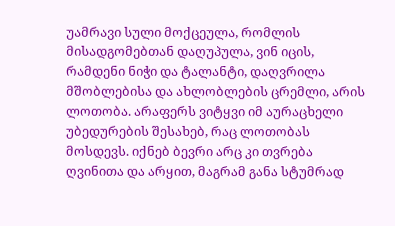უამრავი სული მოქცეულა, რომლის მისადგომებთან დაღუპულა, ვინ იცის, რამდენი ნიჭი და ტალანტი, დაღვრილა მშობლებისა და ახლობლების ცრემლი, არის ლოთობა. არაფერს ვიტყვი იმ აურაცხელი უბედურების შესახებ, რაც ლოთობას მოსდევს. იქნებ ბევრი არც კი თვრება ღვინითა და არყით, მაგრამ განა სტუმრად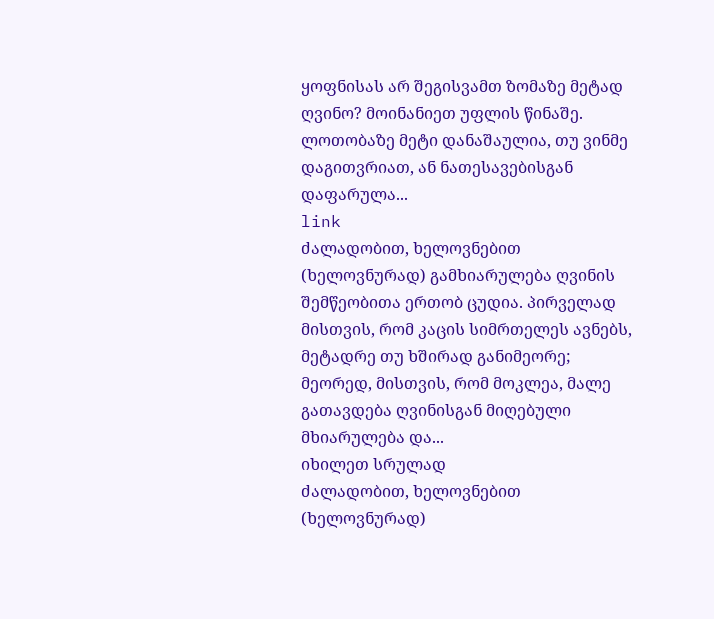ყოფნისას არ შეგისვამთ ზომაზე მეტად ღვინო? მოინანიეთ უფლის წინაშე. ლოთობაზე მეტი დანაშაულია, თუ ვინმე დაგითვრიათ, ან ნათესავებისგან დაფარულა...
link
ძალადობით, ხელოვნებით (ხელოვნურად) გამხიარულება ღვინის შემწეობითა ერთობ ცუდია. პირველად მისთვის, რომ კაცის სიმრთელეს ავნებს, მეტადრე თუ ხშირად განიმეორე; მეორედ, მისთვის, რომ მოკლეა, მალე გათავდება ღვინისგან მიღებული მხიარულება და...
იხილეთ სრულად
ძალადობით, ხელოვნებით (ხელოვნურად)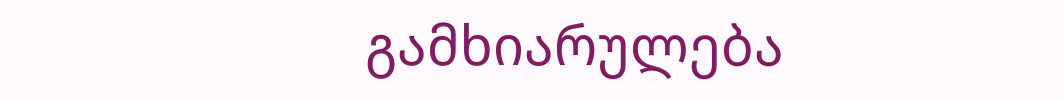გამხიარულება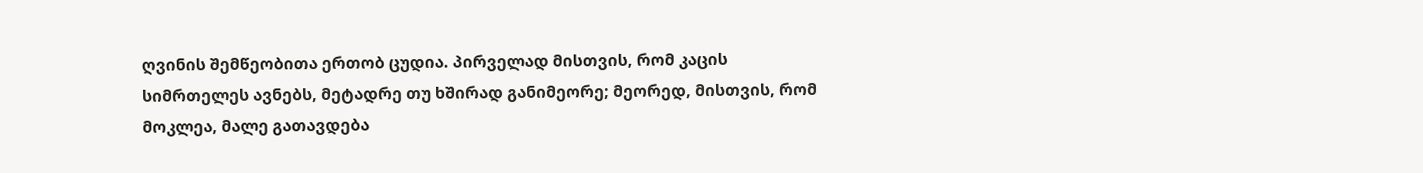ღვინის შემწეობითა ერთობ ცუდია. პირველად მისთვის, რომ კაცის სიმრთელეს ავნებს, მეტადრე თუ ხშირად განიმეორე; მეორედ, მისთვის, რომ მოკლეა, მალე გათავდება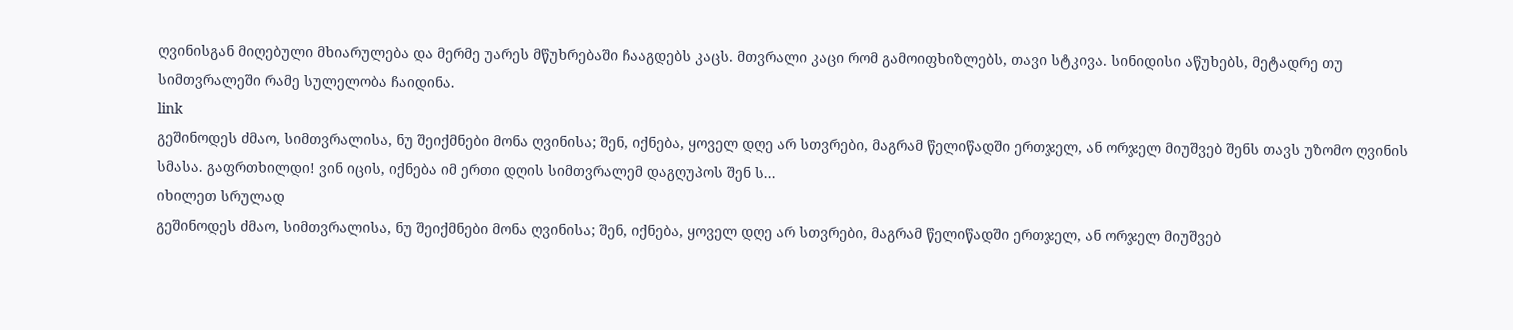ღვინისგან მიღებული მხიარულება და მერმე უარეს მწუხრებაში ჩააგდებს კაცს. მთვრალი კაცი რომ გამოიფხიზლებს, თავი სტკივა. სინიდისი აწუხებს, მეტადრე თუ სიმთვრალეში რამე სულელობა ჩაიდინა.
link
გეშინოდეს ძმაო, სიმთვრალისა, ნუ შეიქმნები მონა ღვინისა; შენ, იქნება, ყოველ დღე არ სთვრები, მაგრამ წელიწადში ერთჯელ, ან ორჯელ მიუშვებ შენს თავს უზომო ღვინის სმასა. გაფრთხილდი! ვინ იცის, იქნება იმ ერთი დღის სიმთვრალემ დაგღუპოს შენ ს...
იხილეთ სრულად
გეშინოდეს ძმაო, სიმთვრალისა, ნუ შეიქმნები მონა ღვინისა; შენ, იქნება, ყოველ დღე არ სთვრები, მაგრამ წელიწადში ერთჯელ, ან ორჯელ მიუშვებ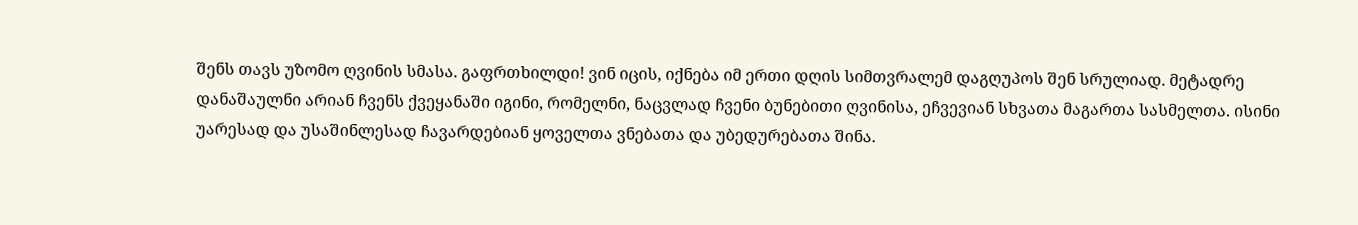შენს თავს უზომო ღვინის სმასა. გაფრთხილდი! ვინ იცის, იქნება იმ ერთი დღის სიმთვრალემ დაგღუპოს შენ სრულიად. მეტადრე დანაშაულნი არიან ჩვენს ქვეყანაში იგინი, რომელნი, ნაცვლად ჩვენი ბუნებითი ღვინისა, ეჩვევიან სხვათა მაგართა სასმელთა. ისინი უარესად და უსაშინლესად ჩავარდებიან ყოველთა ვნებათა და უბედურებათა შინა.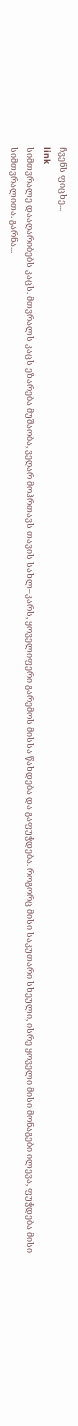ჩვენს ფიცხე...
link
სიმთვრალე დააღარიბებს კაცს. მთვრალს კაცს ეზარება მუშაობა, ვეღარ მოჰრთავს თავის სახლ–კარს, ყოველიფერი გარემოს მისსა წახდება და გაფუჭდება. როგორც მისი საკუთარი სხეული, ისრე ყოველი მისი მონაგები ილევა, ფუჭდება მისი სიმთვრალითა. გარნა...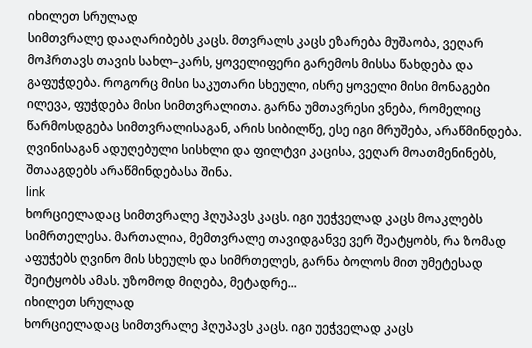იხილეთ სრულად
სიმთვრალე დააღარიბებს კაცს. მთვრალს კაცს ეზარება მუშაობა, ვეღარ მოჰრთავს თავის სახლ–კარს, ყოველიფერი გარემოს მისსა წახდება და გაფუჭდება. როგორც მისი საკუთარი სხეული, ისრე ყოველი მისი მონაგები ილევა, ფუჭდება მისი სიმთვრალითა. გარნა უმთავრესი ვნება, რომელიც წარმოსდგება სიმთვრალისაგან, არის სიბილწე, ესე იგი მრუშება, არაწმინდება. ღვინისაგან ადუღებული სისხლი და ფილტვი კაცისა, ვეღარ მოათმენინებს, შთააგდებს არაწმინდებასა შინა.
link
ხორციელადაც სიმთვრალე ჰღუპავს კაცს. იგი უეჭველად კაცს მოაკლებს სიმრთელესა. მართალია, მემთვრალე თავიდგანვე ვერ შეატყობს, რა ზომად აფუჭებს ღვინო მის სხეულს და სიმრთელეს, გარნა ბოლოს მით უმეტესად შეიტყობს ამას. უზომოდ მიღება, მეტადრე...
იხილეთ სრულად
ხორციელადაც სიმთვრალე ჰღუპავს კაცს. იგი უეჭველად კაცს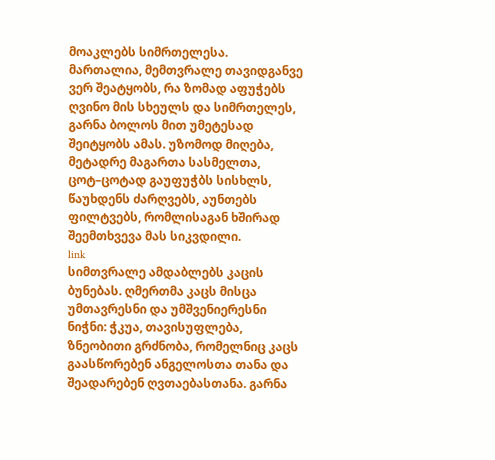მოაკლებს სიმრთელესა. მართალია, მემთვრალე თავიდგანვე ვერ შეატყობს, რა ზომად აფუჭებს ღვინო მის სხეულს და სიმრთელეს, გარნა ბოლოს მით უმეტესად შეიტყობს ამას. უზომოდ მიღება, მეტადრე მაგართა სასმელთა, ცოტ–ცოტად გაუფუჭბს სისხლს, წაუხდენს ძარღვებს, აუნთებს ფილტვებს, რომლისაგან ხშირად შეემთხვევა მას სიკვდილი.
link
სიმთვრალე ამდაბლებს კაცის ბუნებას. ღმერთმა კაცს მისცა უმთავრესნი და უმშვენიერესნი ნიჭნი: ჭკუა, თავისუფლება, ზნეობითი გრძნობა, რომელნიც კაცს გაასწორებენ ანგელოსთა თანა და შეადარებენ ღვთაებასთანა. გარნა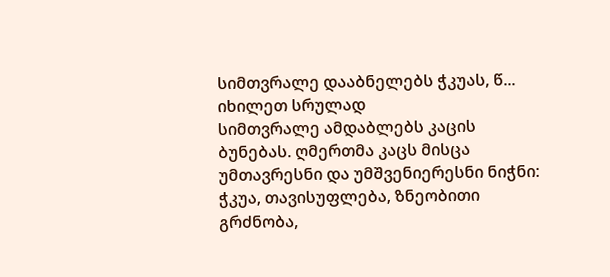სიმთვრალე დააბნელებს ჭკუას, წ...
იხილეთ სრულად
სიმთვრალე ამდაბლებს კაცის ბუნებას. ღმერთმა კაცს მისცა უმთავრესნი და უმშვენიერესნი ნიჭნი: ჭკუა, თავისუფლება, ზნეობითი გრძნობა,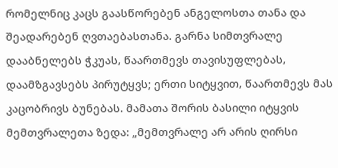რომელნიც კაცს გაასწორებენ ანგელოსთა თანა და შეადარებენ ღვთაებასთანა. გარნა სიმთვრალე დააბნელებს ჭკუას, წაართმევს თავისუფლებას, დაამზგავსებს პირუტყვს; ერთი სიტყვით, წაართმევს მას კაცობრივს ბუნებას. მამათა შორის ბასილი იტყვის მემთვრალეთა ზედა: „მემთვრალე არ არის ღირსი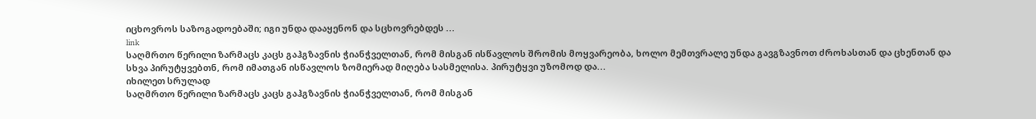იცხოვროს საზოგადოებაში; იგი უნდა დააყენონ და სცხოვრებდეს ...
link
საღმრთო წერილი ზარმაცს კაცს გაჰგზავნის ჭიანჭველთან, რომ მისგან ისწავლოს შრომის მოყვარეობა, ხოლო მემთვრალე უნდა გავგზავნოთ ძროხასთან და ცხენთან და სხვა პირუტყვებთნ, რომ იმათგან ისწავლოს ზომიერად მიღება სასმელისა. პირუტყვი უზომოდ და...
იხილეთ სრულად
საღმრთო წერილი ზარმაცს კაცს გაჰგზავნის ჭიანჭველთან, რომ მისგან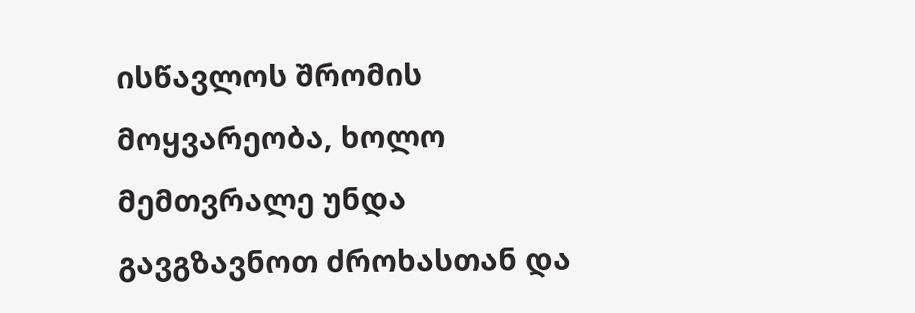ისწავლოს შრომის მოყვარეობა, ხოლო მემთვრალე უნდა გავგზავნოთ ძროხასთან და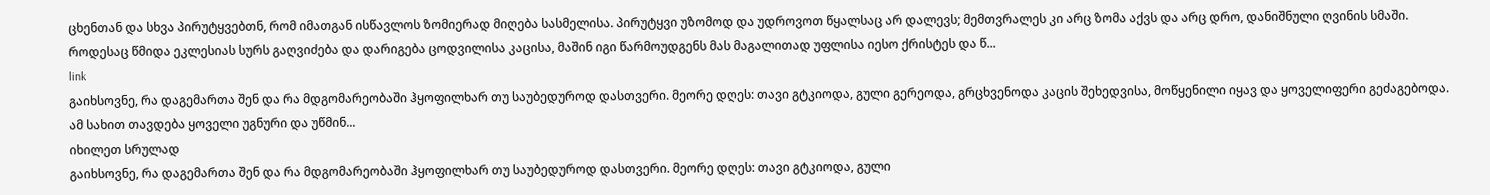ცხენთან და სხვა პირუტყვებთნ, რომ იმათგან ისწავლოს ზომიერად მიღება სასმელისა. პირუტყვი უზომოდ და უდროვოთ წყალსაც არ დალევს; მემთვრალეს კი არც ზომა აქვს და არც დრო, დანიშნული ღვინის სმაში. როდესაც წმიდა ეკლესიას სურს გაღვიძება და დარიგება ცოდვილისა კაცისა, მაშინ იგი წარმოუდგენს მას მაგალითად უფლისა იესო ქრისტეს და წ...
link
გაიხსოვნე, რა დაგემართა შენ და რა მდგომარეობაში ჰყოფილხარ თუ საუბედუროდ დასთვერი. მეორე დღეს: თავი გტკიოდა, გული გერეოდა, გრცხვენოდა კაცის შეხედვისა, მოწყენილი იყავ და ყოველიფერი გეძაგებოდა. ამ სახით თავდება ყოველი უგნური და უწმინ...
იხილეთ სრულად
გაიხსოვნე, რა დაგემართა შენ და რა მდგომარეობაში ჰყოფილხარ თუ საუბედუროდ დასთვერი. მეორე დღეს: თავი გტკიოდა, გული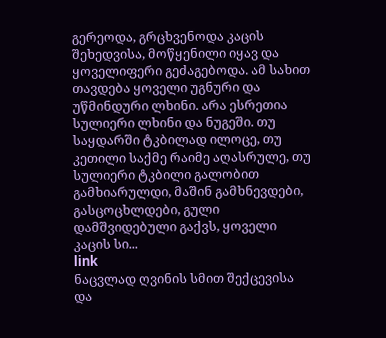გერეოდა, გრცხვენოდა კაცის შეხედვისა, მოწყენილი იყავ და ყოველიფერი გეძაგებოდა. ამ სახით თავდება ყოველი უგნური და უწმინდური ლხინი. არა ესრეთია სულიერი ლხინი და ნუგეში. თუ საყდარში ტკბილად ილოცე, თუ კეთილი საქმე რაიმე აღასრულე, თუ სულიერი ტკბილი გალობით გამხიარულდი, მაშინ გამხნევდები, გასცოცხლდები, გული დამშვიდებული გაქვს, ყოველი კაცის სი...
link
ნაცვლად ღვინის სმით შექცევისა და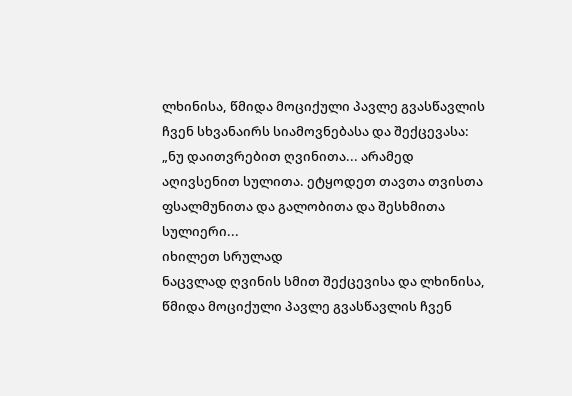ლხინისა, წმიდა მოციქული პავლე გვასწავლის ჩვენ სხვანაირს სიამოვნებასა და შექცევასა: „ნუ დაითვრებით ღვინითა... არამედ აღივსენით სულითა. ეტყოდეთ თავთა თვისთა ფსალმუნითა და გალობითა და შესხმითა სულიერი...
იხილეთ სრულად
ნაცვლად ღვინის სმით შექცევისა და ლხინისა, წმიდა მოციქული პავლე გვასწავლის ჩვენ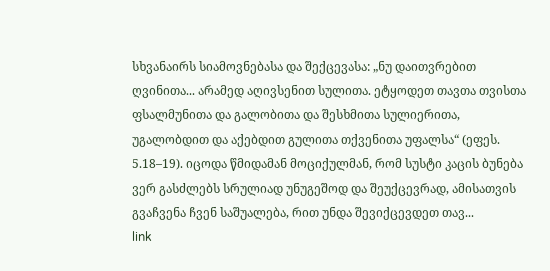სხვანაირს სიამოვნებასა და შექცევასა: „ნუ დაითვრებით ღვინითა... არამედ აღივსენით სულითა. ეტყოდეთ თავთა თვისთა ფსალმუნითა და გალობითა და შესხმითა სულიერითა, უგალობდით და აქებდით გულითა თქვენითა უფალსა“ (ეფეს. 5.18–19). იცოდა წმიდამან მოციქულმან, რომ სუსტი კაცის ბუნება ვერ გასძლებს სრულიად უნუგეშოდ და შეუქცევრად, ამისათვის გვაჩვენა ჩვენ საშუალება, რით უნდა შევიქცევდეთ თავ...
link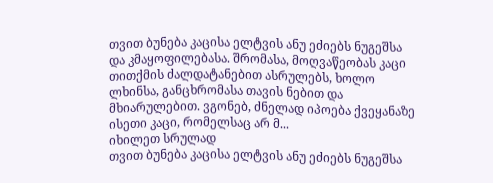თვით ბუნება კაცისა ელტვის ანუ ეძიებს ნუგეშსა და კმაყოფილებასა. შრომასა, მოღვაწეობას კაცი თითქმის ძალდატანებით ასრულებს, ხოლო ლხინსა, განცხრომასა თავის ნებით და მხიარულებით. ვგონებ, ძნელად იპოება ქვეყანაზე ისეთი კაცი, რომელსაც არ მ...
იხილეთ სრულად
თვით ბუნება კაცისა ელტვის ანუ ეძიებს ნუგეშსა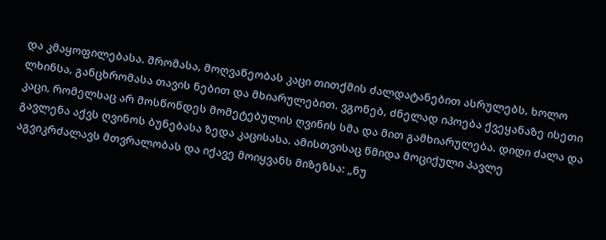და კმაყოფილებასა. შრომასა, მოღვაწეობას კაცი თითქმის ძალდატანებით ასრულებს, ხოლო ლხინსა, განცხრომასა თავის ნებით და მხიარულებით. ვგონებ, ძნელად იპოება ქვეყანაზე ისეთი კაცი, რომელსაც არ მოსწონდეს მომეტებულის ღვინის სმა და მით გამხიარულება. დიდი ძალა და გავლენა აქვს ღვინოს ბუნებასა ზედა კაცისასა. ამისთვისაც წმიდა მოციქული პავლე აგვიკრძალავს მთვრალობას და იქავე მოიყვანს მიზეზსა: „ნუ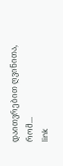დაითვრებით ღვინითა, რომ...
link